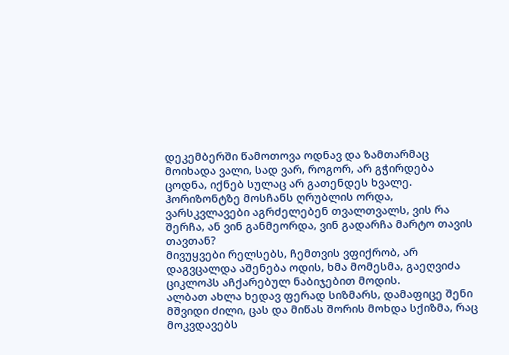დეკემბერში წამოთოვა ოდნავ და ზამთარმაც მოიხადა ვალი, სად ვარ, როგორ, არ გჭირდება ცოდნა, იქნებ სულაც არ გათენდეს ხვალე.
ჰორიზონტზე მოსჩანს ღრუბლის ორდა, ვარსკვლავები აგრძელებენ თვალთვალს, ვის რა შერჩა, ან ვინ განმეორდა, ვინ გადარჩა მარტო თავის თავთან?
მივუყვები რელსებს, ჩემთვის ვფიქრობ, არ დაგვცალდა აშენება ოდის, ხმა მომესმა, გაეღვიძა ციკლოპს აჩქარებულ ნაბიჯებით მოდის.
ალბათ ახლა ხედავ ფერად სიზმარს, დამაფიცე შენი მშვიდი ძილი, ცას და მიწას შორის მოხდა სქიზმა, რაც მოკვდავებს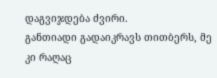დაგვიჯდება ძვირი.
განთიადი გადაიკრავს თითბერს, მე კი რაღაც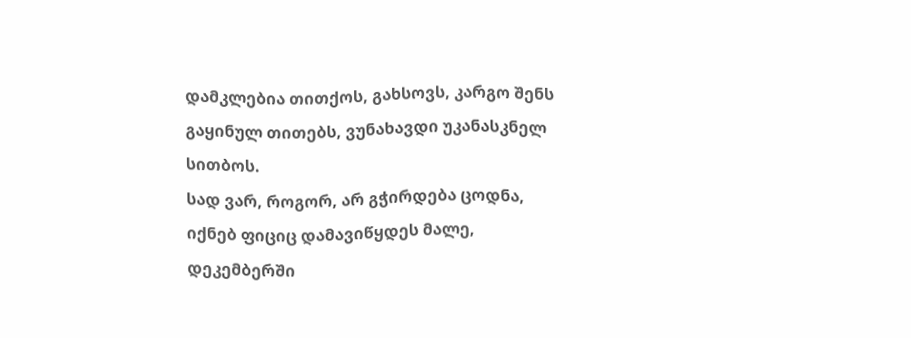დამკლებია თითქოს, გახსოვს, კარგო შენს გაყინულ თითებს, ვუნახავდი უკანასკნელ სითბოს.
სად ვარ, როგორ, არ გჭირდება ცოდნა, იქნებ ფიციც დამავიწყდეს მალე, დეკემბერში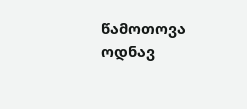წამოთოვა ოდნავ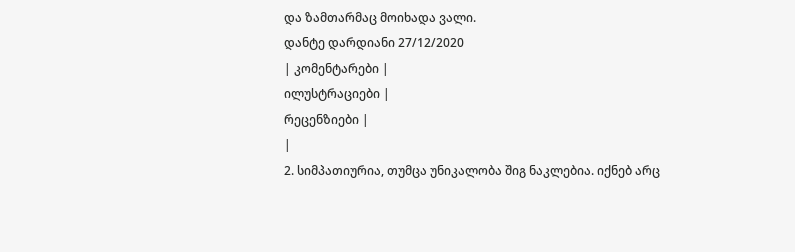და ზამთარმაც მოიხადა ვალი.
დანტე დარდიანი 27/12/2020
| კომენტარები |
ილუსტრაციები |
რეცენზიები |
|
2. სიმპათიურია, თუმცა უნიკალობა შიგ ნაკლებია. იქნებ არც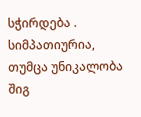სჭირდება . სიმპათიურია, თუმცა უნიკალობა შიგ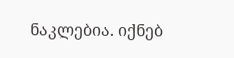ნაკლებია. იქნებ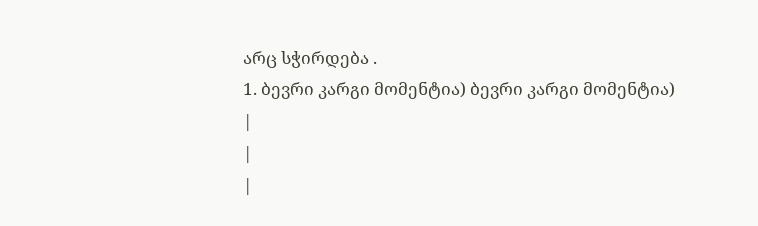არც სჭირდება .
1. ბევრი კარგი მომენტია) ბევრი კარგი მომენტია)
|
|
|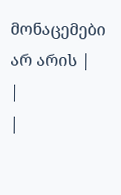მონაცემები არ არის |
|
|